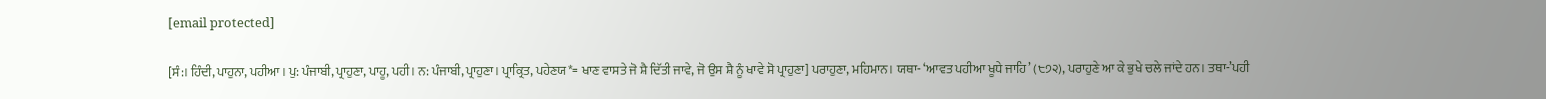[email protected]

[ਸੰ:। ਹਿੰਦੀ, ਪਾਹੁਨਾ, ਪਹੀਆ। ਪੁ: ਪੰਜਾਬੀ, ਪ੍ਰਾਹੁਣਾ, ਪਾਹੂ, ਪਹੀ। ਨ: ਪੰਜਾਬੀ, ਪ੍ਰਾਹੁਣਾ। ਪ੍ਰਾਕ੍ਰਿਤ, ਪਹੇਣਯ*= ਖਾਣ ਵਾਸਤੇ ਜੋ ਸ਼ੈ ਦਿੱਤੀ ਜਾਵੇ, ਜੋ ਉਸ ਸ਼ੈ ਨੂੰ ਖਾਵੇ ਸੋ ਪ੍ਰਾਹੁਣਾ] ਪਰਾਹੁਣਾ, ਮਹਿਮਾਨ। ਯਥਾ- ‘ਆਵਤ ਪਹੀਆ ਖੂਧੇ ਜਾਹਿ’ (੮੭੨), ਪਰਾਹੁਣੇ ਆ ਕੇ ਭੁਖੇ ਚਲੇ ਜਾਂਦੇ ਹਨ। ਤਥਾ-’ਪਹੀ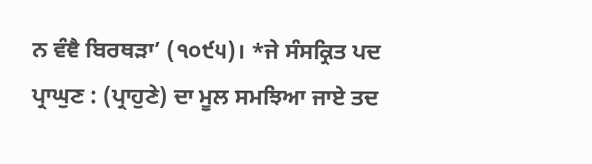ਨ ਵੰਞੈ ਬਿਰਥੜਾ’ (੧੦੯੫)। *ਜੇ ਸੰਸਕ੍ਰਿਤ ਪਦ ਪ੍ਰਾਘੁਣ : (ਪ੍ਰਾਹੁਣੇ) ਦਾ ਮੂਲ ਸਮਝਿਆ ਜਾਏ ਤਦ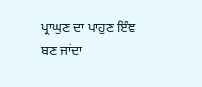ਪ੍ਰਾਘੁਣ ਦਾ ਪਾਹੁਣ ਇੰਞ ਬਣ ਜਾਂਦਾ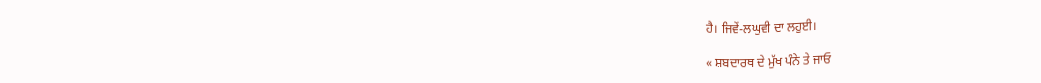ਹੈ। ਜਿਵੇਂ-ਲਘੁਵੀ ਦਾ ਲਹੁਈ।

« ਸ਼ਬਦਾਰਥ ਦੇ ਮੁੱਖ ਪੰਨੇ ਤੇ ਜਾਓ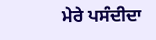ਮੇਰੇ ਪਸੰਦੀਦਾ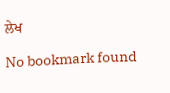ਲੇਖ

No bookmark found